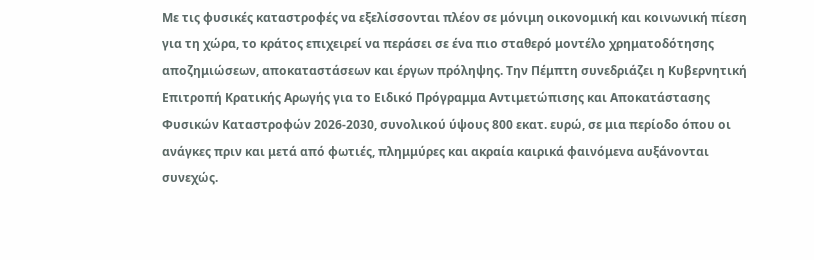Με τις φυσικές καταστροφές να εξελίσσονται πλέον σε μόνιμη οικονομική και κοινωνική πίεση για τη χώρα, το κράτος επιχειρεί να περάσει σε ένα πιο σταθερό μοντέλο χρηματοδότησης αποζημιώσεων, αποκαταστάσεων και έργων πρόληψης. Την Πέμπτη συνεδριάζει η Κυβερνητική Επιτροπή Κρατικής Αρωγής για το Ειδικό Πρόγραμμα Αντιμετώπισης και Αποκατάστασης Φυσικών Καταστροφών 2026-2030, συνολικού ύψους 800 εκατ. ευρώ, σε μια περίοδο όπου οι ανάγκες πριν και μετά από φωτιές, πλημμύρες και ακραία καιρικά φαινόμενα αυξάνονται συνεχώς.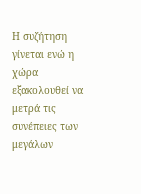Η συζήτηση γίνεται ενώ η χώρα εξακολουθεί να μετρά τις συνέπειες των μεγάλων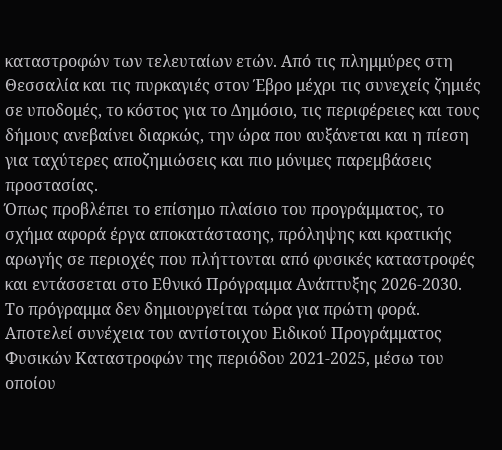καταστροφών των τελευταίων ετών. Από τις πλημμύρες στη Θεσσαλία και τις πυρκαγιές στον Έβρο μέχρι τις συνεχείς ζημιές σε υποδομές, το κόστος για το Δημόσιο, τις περιφέρειες και τους δήμους ανεβαίνει διαρκώς, την ώρα που αυξάνεται και η πίεση για ταχύτερες αποζημιώσεις και πιο μόνιμες παρεμβάσεις προστασίας.
Όπως προβλέπει το επίσημο πλαίσιο του προγράμματος, το σχήμα αφορά έργα αποκατάστασης, πρόληψης και κρατικής αρωγής σε περιοχές που πλήττονται από φυσικές καταστροφές και εντάσσεται στο Εθνικό Πρόγραμμα Ανάπτυξης 2026-2030.
Το πρόγραμμα δεν δημιουργείται τώρα για πρώτη φορά. Αποτελεί συνέχεια του αντίστοιχου Ειδικού Προγράμματος Φυσικών Καταστροφών της περιόδου 2021-2025, μέσω του οποίου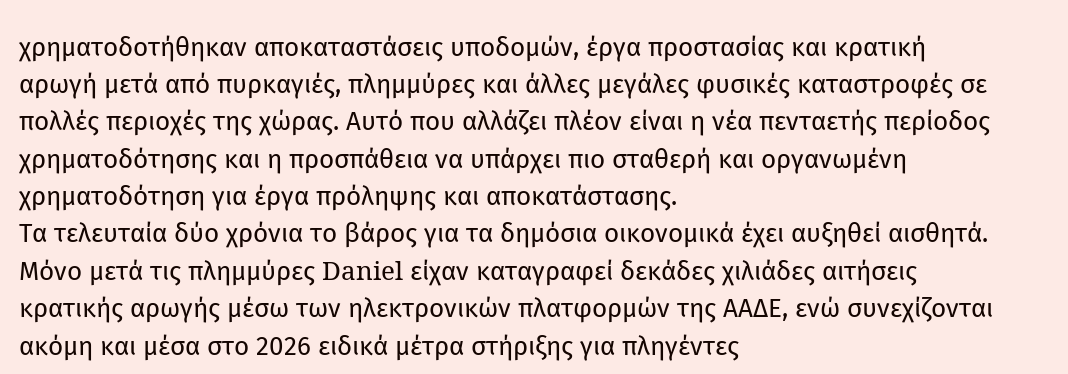χρηματοδοτήθηκαν αποκαταστάσεις υποδομών, έργα προστασίας και κρατική αρωγή μετά από πυρκαγιές, πλημμύρες και άλλες μεγάλες φυσικές καταστροφές σε πολλές περιοχές της χώρας. Αυτό που αλλάζει πλέον είναι η νέα πενταετής περίοδος χρηματοδότησης και η προσπάθεια να υπάρχει πιο σταθερή και οργανωμένη χρηματοδότηση για έργα πρόληψης και αποκατάστασης.
Τα τελευταία δύο χρόνια το βάρος για τα δημόσια οικονομικά έχει αυξηθεί αισθητά. Μόνο μετά τις πλημμύρες Daniel είχαν καταγραφεί δεκάδες χιλιάδες αιτήσεις κρατικής αρωγής μέσω των ηλεκτρονικών πλατφορμών της ΑΑΔΕ, ενώ συνεχίζονται ακόμη και μέσα στο 2026 ειδικά μέτρα στήριξης για πληγέντες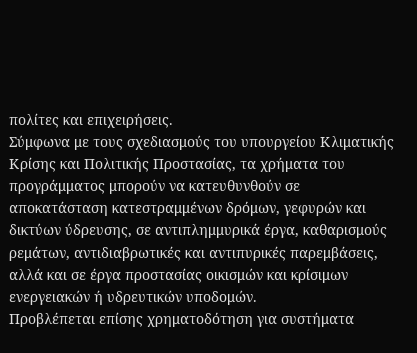πολίτες και επιχειρήσεις.
Σύμφωνα με τους σχεδιασμούς του υπουργείου Κλιματικής Κρίσης και Πολιτικής Προστασίας, τα χρήματα του προγράμματος μπορούν να κατευθυνθούν σε αποκατάσταση κατεστραμμένων δρόμων, γεφυρών και δικτύων ύδρευσης, σε αντιπλημμυρικά έργα, καθαρισμούς ρεμάτων, αντιδιαβρωτικές και αντιπυρικές παρεμβάσεις, αλλά και σε έργα προστασίας οικισμών και κρίσιμων ενεργειακών ή υδρευτικών υποδομών.
Προβλέπεται επίσης χρηματοδότηση για συστήματα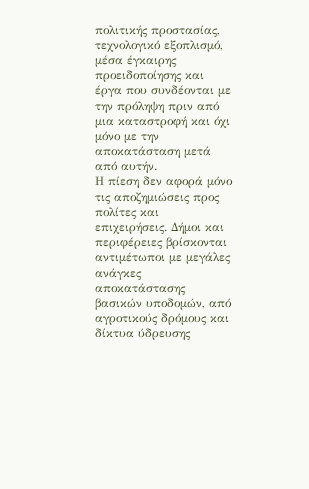πολιτικής προστασίας, τεχνολογικό εξοπλισμό, μέσα έγκαιρης προειδοποίησης και έργα που συνδέονται με την πρόληψη πριν από μια καταστροφή και όχι μόνο με την αποκατάσταση μετά από αυτήν.
Η πίεση δεν αφορά μόνο τις αποζημιώσεις προς πολίτες και επιχειρήσεις. Δήμοι και περιφέρειες βρίσκονται αντιμέτωποι με μεγάλες ανάγκες αποκατάστασης βασικών υποδομών, από αγροτικούς δρόμους και δίκτυα ύδρευσης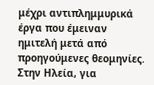μέχρι αντιπλημμυρικά έργα που έμειναν ημιτελή μετά από προηγούμενες θεομηνίες. Στην Ηλεία, για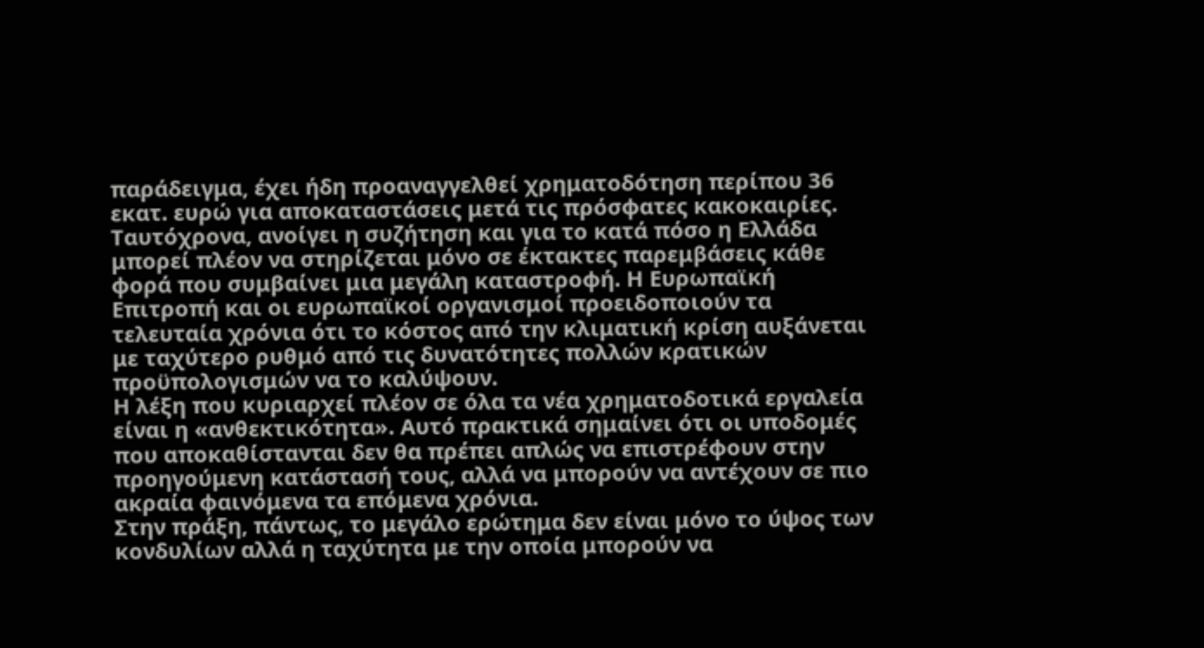παράδειγμα, έχει ήδη προαναγγελθεί χρηματοδότηση περίπου 36 εκατ. ευρώ για αποκαταστάσεις μετά τις πρόσφατες κακοκαιρίες.
Ταυτόχρονα, ανοίγει η συζήτηση και για το κατά πόσο η Ελλάδα μπορεί πλέον να στηρίζεται μόνο σε έκτακτες παρεμβάσεις κάθε φορά που συμβαίνει μια μεγάλη καταστροφή. Η Ευρωπαϊκή Επιτροπή και οι ευρωπαϊκοί οργανισμοί προειδοποιούν τα τελευταία χρόνια ότι το κόστος από την κλιματική κρίση αυξάνεται με ταχύτερο ρυθμό από τις δυνατότητες πολλών κρατικών προϋπολογισμών να το καλύψουν.
Η λέξη που κυριαρχεί πλέον σε όλα τα νέα χρηματοδοτικά εργαλεία είναι η «ανθεκτικότητα». Αυτό πρακτικά σημαίνει ότι οι υποδομές που αποκαθίστανται δεν θα πρέπει απλώς να επιστρέφουν στην προηγούμενη κατάστασή τους, αλλά να μπορούν να αντέχουν σε πιο ακραία φαινόμενα τα επόμενα χρόνια.
Στην πράξη, πάντως, το μεγάλο ερώτημα δεν είναι μόνο το ύψος των κονδυλίων αλλά η ταχύτητα με την οποία μπορούν να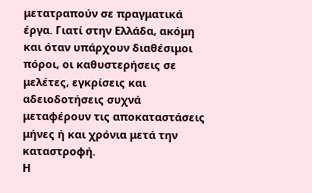μετατραπούν σε πραγματικά έργα. Γιατί στην Ελλάδα, ακόμη και όταν υπάρχουν διαθέσιμοι πόροι, οι καθυστερήσεις σε μελέτες, εγκρίσεις και αδειοδοτήσεις συχνά μεταφέρουν τις αποκαταστάσεις μήνες ή και χρόνια μετά την καταστροφή.
Η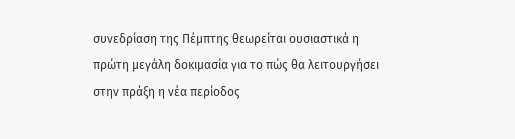συνεδρίαση της Πέμπτης θεωρείται ουσιαστικά η πρώτη μεγάλη δοκιμασία για το πώς θα λειτουργήσει στην πράξη η νέα περίοδος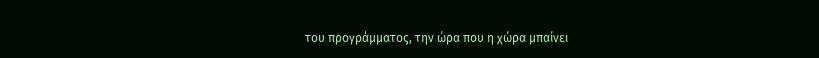του προγράμματος, την ώρα που η χώρα μπαίνει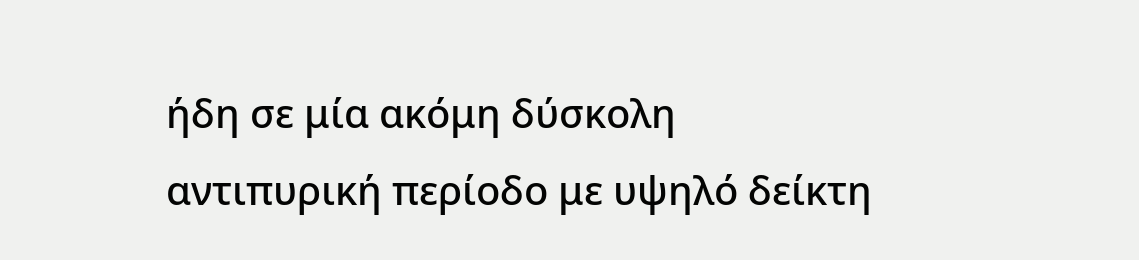ήδη σε μία ακόμη δύσκολη αντιπυρική περίοδο με υψηλό δείκτη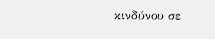κινδύνου σε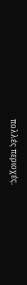πολλές περιοχές.